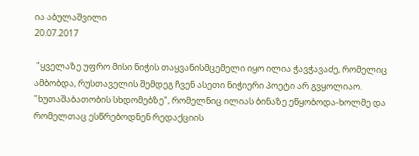ია აბულაშვილი
20.07.2017

 "ყველაზე უფრო მისი ნიჭის თაყვანისმცემელი იყო ილია ჭავჭავაძე, რომელიც ამბობდა, რუსთაველის შემდეგ ჩვენ ასეთი ნიჭიერი პოეტი არ გვყოლიაო. "ხუთაშაბათობის სხდომებზე", რომელნიც ილიას ბინაზე ეწყობოდა-ხოლმე და რომელთაც ესწრებოდნენ რედაქციის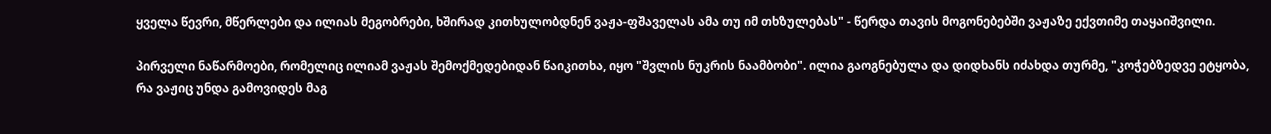ყველა წევრი, მწერლები და ილიას მეგობრები, ხშირად კითხულობდნენ ვაჟა-ფშაველას ამა თუ იმ თხზულებას" - წერდა თავის მოგონებებში ვაჟაზე ექვთიმე თაყაიშვილი.

პირველი ნაწარმოები, რომელიც ილიამ ვაჟას შემოქმედებიდან წაიკითხა, იყო "შვლის ნუკრის ნაამბობი". ილია გაოგნებულა და დიდხანს იძახდა თურმე, "კოჭებზედვე ეტყობა, რა ვაჟიც უნდა გამოვიდეს მაგ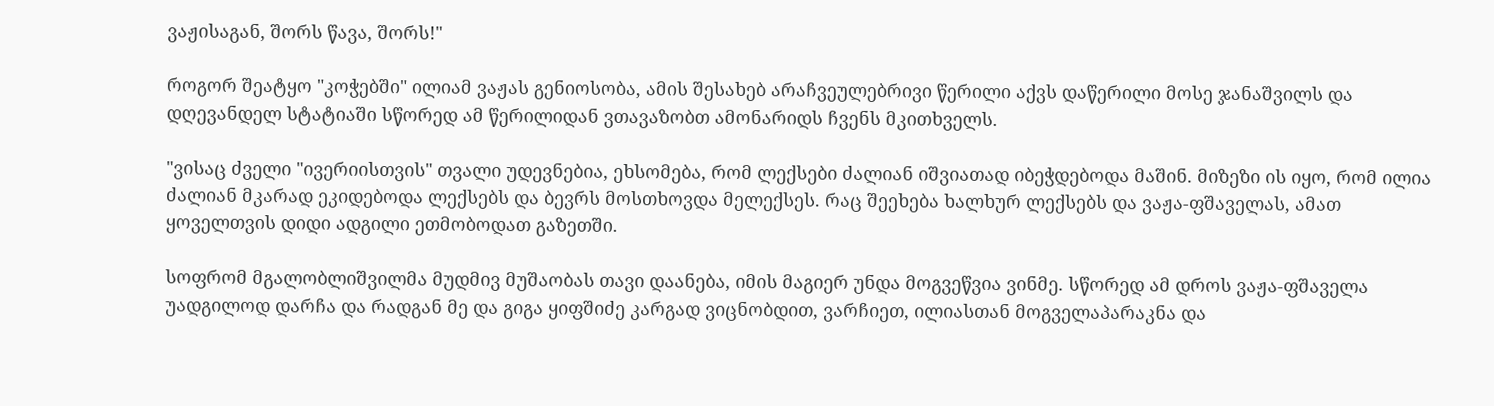ვაჟისაგან, შორს წავა, შორს!"

როგორ შეატყო "კოჭებში" ილიამ ვაჟას გენიოსობა, ამის შესახებ არაჩვეულებრივი წერილი აქვს დაწერილი მოსე ჯანაშვილს და დღევანდელ სტატიაში სწორედ ამ წერილიდან ვთავაზობთ ამონარიდს ჩვენს მკითხველს.

"ვისაც ძველი "ივერიისთვის" თვალი უდევნებია, ეხსომება, რომ ლექსები ძალიან იშვიათად იბეჭდებოდა მაშინ. მიზეზი ის იყო, რომ ილია ძალიან მკარად ეკიდებოდა ლექსებს და ბევრს მოსთხოვდა მელექსეს. რაც შეეხება ხალხურ ლექსებს და ვაჟა-ფშაველას, ამათ ყოველთვის დიდი ადგილი ეთმობოდათ გაზეთში.

სოფრომ მგალობლიშვილმა მუდმივ მუშაობას თავი დაანება, იმის მაგიერ უნდა მოგვეწვია ვინმე. სწორედ ამ დროს ვაჟა-ფშაველა უადგილოდ დარჩა და რადგან მე და გიგა ყიფშიძე კარგად ვიცნობდით, ვარჩიეთ, ილიასთან მოგველაპარაკნა და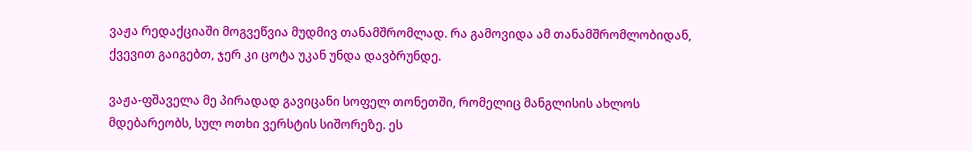ვაჟა რედაქციაში მოგვეწვია მუდმივ თანამშრომლად. რა გამოვიდა ამ თანამშრომლობიდან, ქვევით გაიგებთ, ჯერ კი ცოტა უკან უნდა დავბრუნდე.

ვაჟა-ფშაველა მე პირადად გავიცანი სოფელ თონეთში, რომელიც მანგლისის ახლოს მდებარეობს, სულ ოთხი ვერსტის სიშორეზე. ეს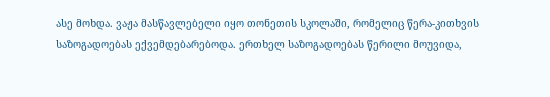ასე მოხდა. ვაჟა მასწავლებელი იყო თონეთის სკოლაში, რომელიც წერა-კითხვის საზოგადოებას ექვემდებარებოდა. ერთხელ საზოგადოებას წერილი მოუვიდა,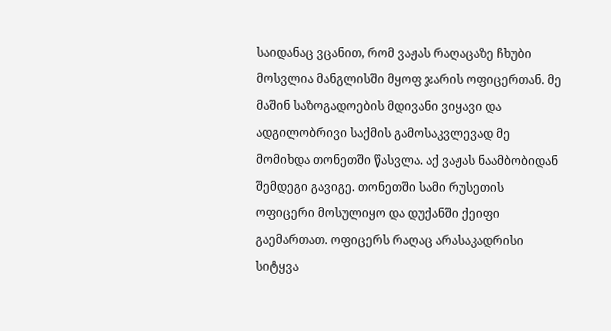საიდანაც ვცანით, რომ ვაჟას რაღაცაზე ჩხუბი მოსვლია მანგლისში მყოფ ჯარის ოფიცერთან. მე მაშინ საზოგადოების მდივანი ვიყავი და ადგილობრივი საქმის გამოსაკვლევად მე მომიხდა თონეთში წასვლა. აქ ვაჟას ნაამბობიდან შემდეგი გავიგე. თონეთში სამი რუსეთის ოფიცერი მოსულიყო და დუქანში ქეიფი გაემართათ. ოფიცერს რაღაც არასაკადრისი სიტყვა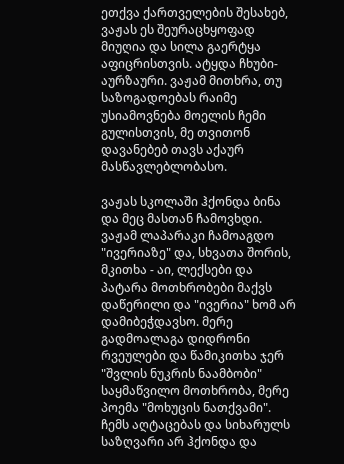ეთქვა ქართველების შესახებ, ვაჟას ეს შეურაცხყოფად მიუღია და სილა გაერტყა აფიცრისთვის. ატყდა ჩხუბი-აურზაური. ვაჟამ მითხრა, თუ საზოგადოებას რაიმე უსიამოვნება მოელის ჩემი გულისთვის, მე თვითონ დავანებებ თავს აქაურ მასწავლებლობასო.

ვაჟას სკოლაში ჰქონდა ბინა და მეც მასთან ჩამოვხდი. ვაჟამ ლაპარაკი ჩამოაგდო "ივერიაზე" და, სხვათა შორის, მკითხა - აი, ლექსები და პატარა მოთხრობები მაქვს დაწერილი და "ივერია" ხომ არ დამიბეჭდავსო. მერე გადმოალაგა დიდრონი რვეულები და წამიკითხა ჯერ "შვლის ნუკრის ნაამბობი" საყმაწვილო მოთხრობა, მერე პოემა "მოხუცის ნათქვამი". ჩემს აღტაცებას და სიხარულს საზღვარი არ ჰქონდა და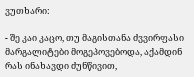ვუთხარი:

- შე კაი კაცო, თუ მაგისთანა ძვვირფასი მარგალიტები მოგეპოვებოდა, აქამდინ რას ინახავდი ძუნწივით,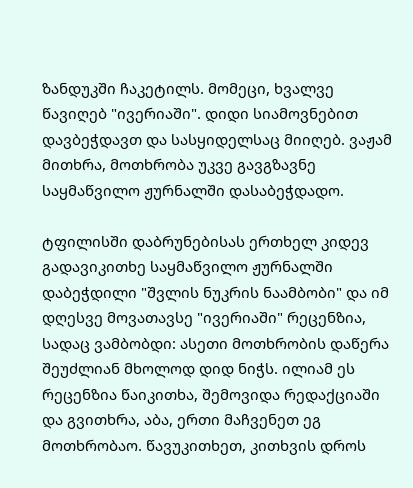ზანდუკში ჩაკეტილს. მომეცი, ხვალვე წავიღებ "ივერიაში". დიდი სიამოვნებით დავბეჭდავთ და სასყიდელსაც მიიღებ. ვაჟამ მითხრა, მოთხრობა უკვე გავგზავნე საყმაწვილო ჟურნალში დასაბეჭდადო.

ტფილისში დაბრუნებისას ერთხელ კიდევ გადავიკითხე საყმაწვილო ჟურნალში დაბეჭდილი "შვლის ნუკრის ნაამბობი" და იმ დღესვე მოვათავსე "ივერიაში" რეცენზია, სადაც ვამბობდი: ასეთი მოთხრობის დაწერა შეუძლიან მხოლოდ დიდ ნიჭს. ილიამ ეს რეცენზია წაიკითხა, შემოვიდა რედაქციაში და გვითხრა, აბა, ერთი მაჩვენეთ ეგ მოთხრობაო. წავუკითხეთ, კითხვის დროს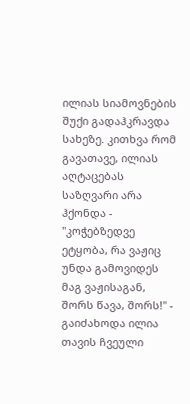ილიას სიამოვნების შუქი გადაჰკრავდა სახეზე. კითხვა რომ გავათავე, ილიას აღტაცებას საზღვარი არა ჰქონდა - "კოჭებზედვე ეტყობა, რა ვაჟიც უნდა გამოვიდეს მაგ ვაჟისაგან, შორს წავა, შორს!" - გაიძახოდა ილია თავის ჩვეული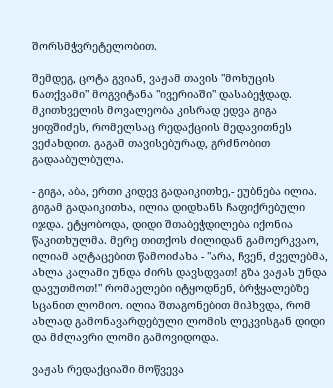შორსმჭვრეტელობით.

შემდეგ, ცოტა გვიან, ვაჟამ თავის "მოხუცის ნათქვამი" მოგვიტანა "ივერიაში" დასაბეჭდად. მკითხველის მოვალეობა კისრად ედვა გიგა ყიფშიძეს, რომელსაც რედაქციის მედავითნეს ვეძახდით. გაგამ თავისებურად, გრძნობით გადააბულბულა.

- გიგა, აბა, ერთი კიდევ გადაიკითხე,- ეუბნება ილია. გიგამ გადაიკითხა, ილია დიდხანს ჩაფიქრებული იჯდა. ეტყობოდა, დიდი შთაბეჭდილება იქონია წაკითხულმა. მერე თითქოს ძილიდან გამოერკვაო, ილიამ აღტაცებით წამოიძახა - "არა, ჩვენ, ძველებმა, ახლა კალამი უნდა ძირს დავსდვათ! გზა ვაჟას უნდა დავუთმოთ!" რომაელები იტყოდნენ, ბრჭყალებზე სცანით ლომიო. ილია შთაგონებით მიჰხვდა, რომ ახლად გამონავარდებული ლომის ლეკვისგან დიდი და მძლავრი ლომი გამოვიდოდა.

ვაჟას რედაქციაში მოწვევა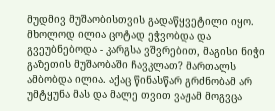მუდმივ მუშაობისთვის გადაწყვეტილი იყო. მხოლოდ ილია ცოტად ეჭვობდა და გვეუბნებოდა - კარგსა ვშვრებით, მაგისი ნიჭი გაზეთის მუშაობაში ჩავკლათ? მართალს ამბობდა ილია. აქაც წინასწარ გრძნობამ არ უმტყუნა მას და მალე თვით ვაჟამ მოგვცა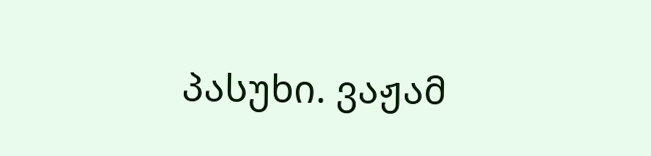პასუხი. ვაჟამ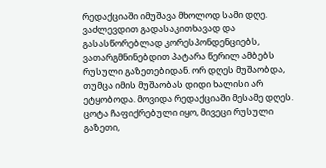რედაქციაში იმუშავა მხოლოდ სამი დღე. ვაძლევდით გადასაკითხავად და გასასწორებლად კორესპონდენციებს, ვათარგმნინებდით პატარა წერილ ამბებს რუსული გაზეთებიდან. ორ დღეს მუშაობდა, თუმცა იმის მუშაობას დიდი ხალისი არ ეტყობოდა. მოვიდა რედაქციაში მესამე დღეს. ცოტა ჩაფიქრებული იყო, მივეცი რუსული გაზეთი,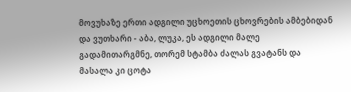მოვუხაზე ერთი ადგილი უცხოეთის ცხოვრების ამბებიდან და ვუთხარი - აბა, ლუკა, ეს ადგილი მალე გადამითარგმნე, თორემ სტამბა ძალას გვატანს და მასალა კი ცოტა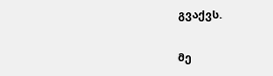გვაქვს.

მე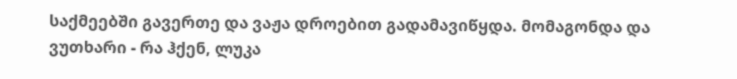საქმეებში გავერთე და ვაჟა დროებით გადამავიწყდა. მომაგონდა და ვუთხარი - რა ჰქენ, ლუკა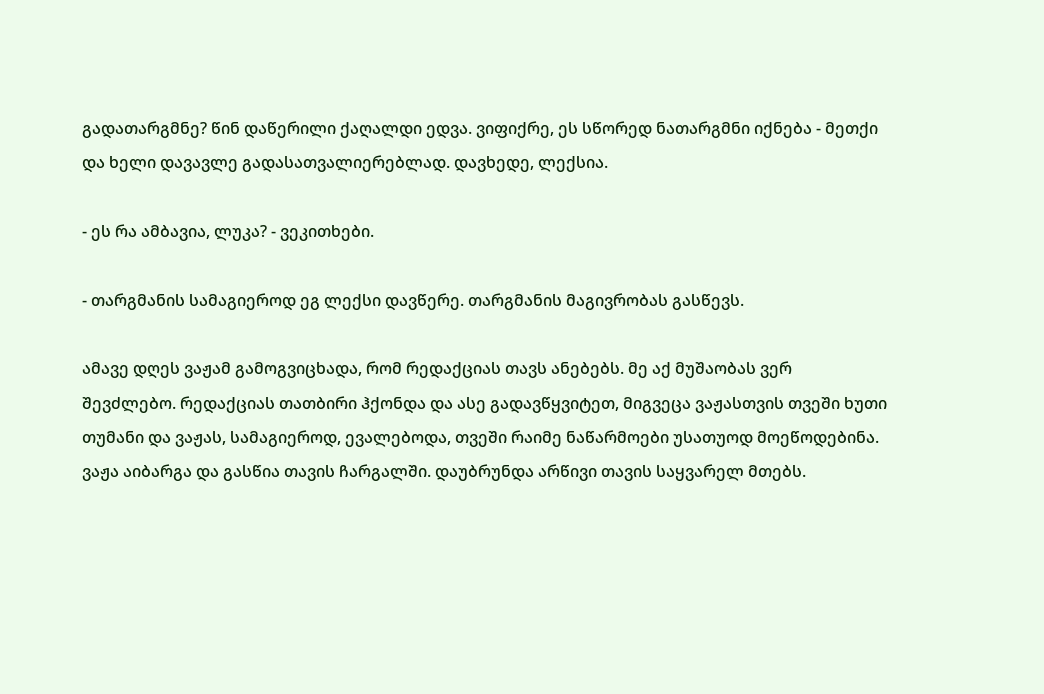გადათარგმნე? წინ დაწერილი ქაღალდი ედვა. ვიფიქრე, ეს სწორედ ნათარგმნი იქნება - მეთქი და ხელი დავავლე გადასათვალიერებლად. დავხედე, ლექსია.

- ეს რა ამბავია, ლუკა? - ვეკითხები.

- თარგმანის სამაგიეროდ ეგ ლექსი დავწერე. თარგმანის მაგივრობას გასწევს.

ამავე დღეს ვაჟამ გამოგვიცხადა, რომ რედაქციას თავს ანებებს. მე აქ მუშაობას ვერ შევძლებო. რედაქციას თათბირი ჰქონდა და ასე გადავწყვიტეთ, მიგვეცა ვაჟასთვის თვეში ხუთი თუმანი და ვაჟას, სამაგიეროდ, ევალებოდა, თვეში რაიმე ნაწარმოები უსათუოდ მოეწოდებინა. ვაჟა აიბარგა და გასწია თავის ჩარგალში. დაუბრუნდა არწივი თავის საყვარელ მთებს.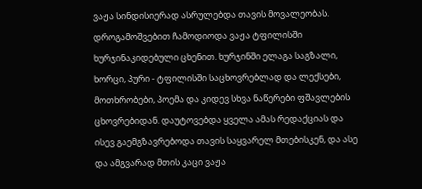ვაჟა სინდისიერად ასრულებდა თავის მოვალეობას. დროგამოშვებით ჩამოდიოდა ვაჟა ტფილისში ხურჯინაკიდებული ცხენით. ხურჯინში ელაგა საგზალი, ხორცი, პური - ტფილისში საცხოვრებლად და ლექსები, მოთხრობები, პოემა და კიდევ სხვა ნაწერები ფშავლების ცხოვრებიდან. დაუტოვებდა ყველა ამას რედაქციას და ისევ გაემგზავრებოდა თავის საყვარელ მთებისკენ, და ასე და ამგვარად მთის კაცი ვაჟა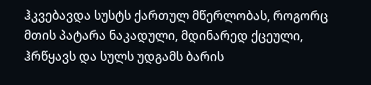ჰკვებავდა სუსტს ქართულ მწერლობას, როგორც მთის პატარა ნაკადული, მდინარედ ქცეული, ჰრწყავს და სულს უდგამს ბარის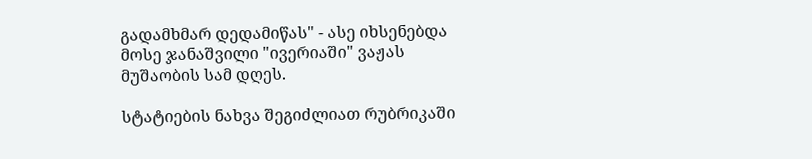გადამხმარ დედამიწას" - ასე იხსენებდა მოსე ჯანაშვილი "ივერიაში" ვაჟას მუშაობის სამ დღეს.

სტატიების ნახვა შეგიძლიათ რუბრიკაში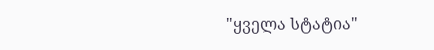"ყველა სტატია"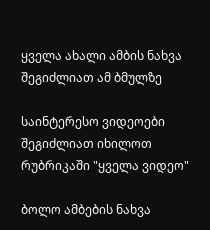ყველა ახალი ამბის ნახვა შეგიძლიათ ამ ბმულზე

საინტერესო ვიდეოები შეგიძლიათ იხილოთ რუბრიკაში "ყველა ვიდეო"

ბოლო ამბების ნახვა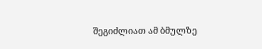შეგიძლიათ ამ ბმულზე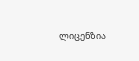ლიცენზია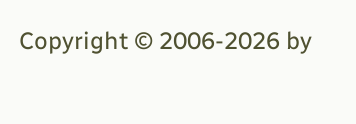Copyright © 2006-2026 by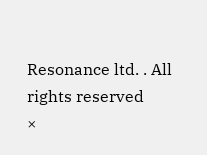Resonance ltd. . All rights reserved
×